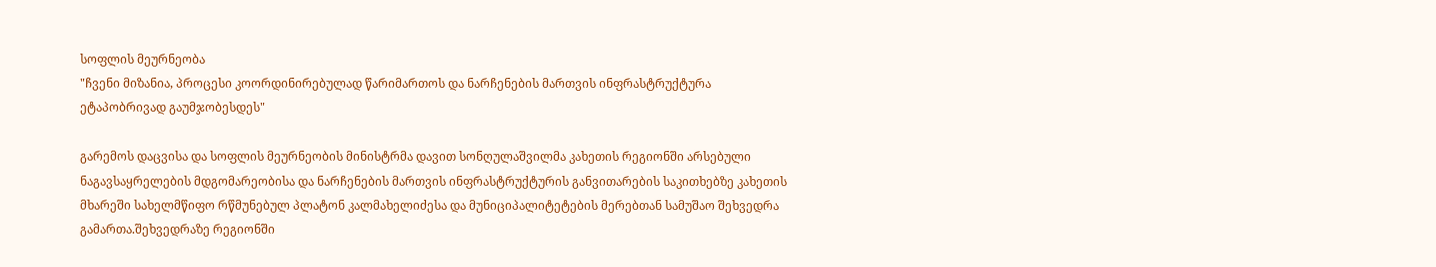სოფლის მეურნეობა
"ჩვენი მიზანია, პროცესი კოორდინირებულად წარიმართოს და ნარჩენების მართვის ინფრასტრუქტურა ეტაპობრივად გაუმჯობესდეს"

გარემოს დაცვისა და სოფლის მეურნეობის მინისტრმა დავით სონღულაშვილმა კახეთის რეგიონში არსებული ნაგავსაყრელების მდგომარეობისა და ნარჩენების მართვის ინფრასტრუქტურის განვითარების საკითხებზე კახეთის მხარეში სახელმწიფო რწმუნებულ პლატონ კალმახელიძესა და მუნიციპალიტეტების მერებთან სამუშაო შეხვედრა გამართა.შეხვედრაზე რეგიონში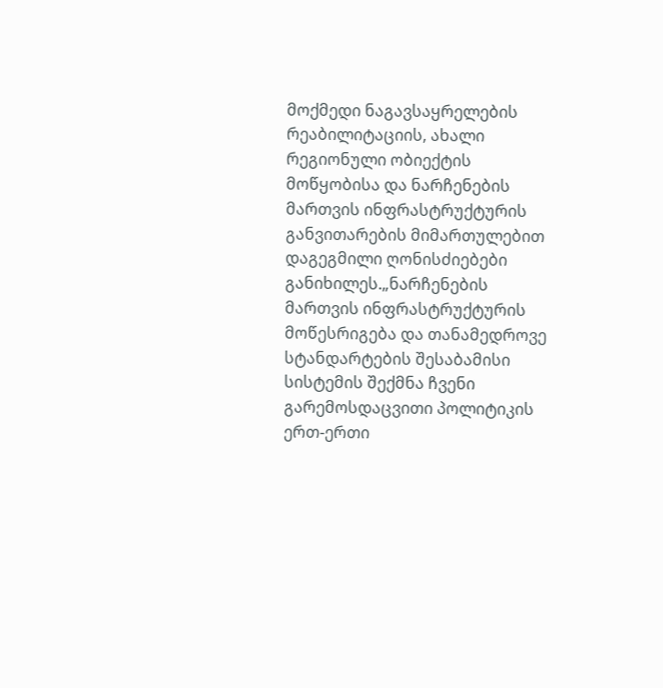მოქმედი ნაგავსაყრელების რეაბილიტაციის, ახალი რეგიონული ობიექტის მოწყობისა და ნარჩენების მართვის ინფრასტრუქტურის განვითარების მიმართულებით დაგეგმილი ღონისძიებები განიხილეს.„ნარჩენების მართვის ინფრასტრუქტურის მოწესრიგება და თანამედროვე სტანდარტების შესაბამისი სისტემის შექმნა ჩვენი გარემოსდაცვითი პოლიტიკის ერთ-ერთი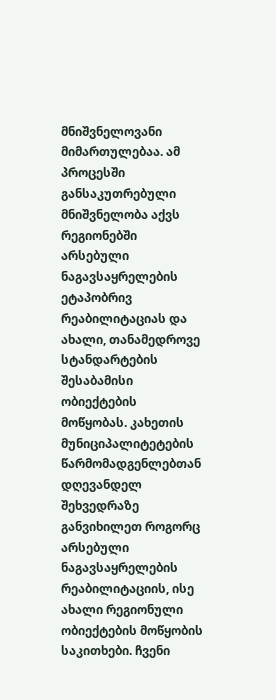მნიშვნელოვანი მიმართულებაა. ამ პროცესში განსაკუთრებული მნიშვნელობა აქვს რეგიონებში არსებული ნაგავსაყრელების ეტაპობრივ რეაბილიტაციას და ახალი, თანამედროვე სტანდარტების შესაბამისი ობიექტების მოწყობას. კახეთის მუნიციპალიტეტების წარმომადგენლებთან დღევანდელ შეხვედრაზე განვიხილეთ როგორც არსებული ნაგავსაყრელების რეაბილიტაციის, ისე ახალი რეგიონული ობიექტების მოწყობის საკითხები. ჩვენი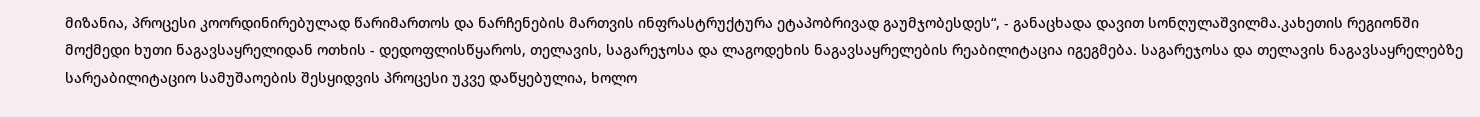მიზანია, პროცესი კოორდინირებულად წარიმართოს და ნარჩენების მართვის ინფრასტრუქტურა ეტაპობრივად გაუმჯობესდეს“, - განაცხადა დავით სონღულაშვილმა.კახეთის რეგიონში მოქმედი ხუთი ნაგავსაყრელიდან ოთხის - დედოფლისწყაროს, თელავის, საგარეჯოსა და ლაგოდეხის ნაგავსაყრელების რეაბილიტაცია იგეგმება. საგარეჯოსა და თელავის ნაგავსაყრელებზე სარეაბილიტაციო სამუშაოების შესყიდვის პროცესი უკვე დაწყებულია, ხოლო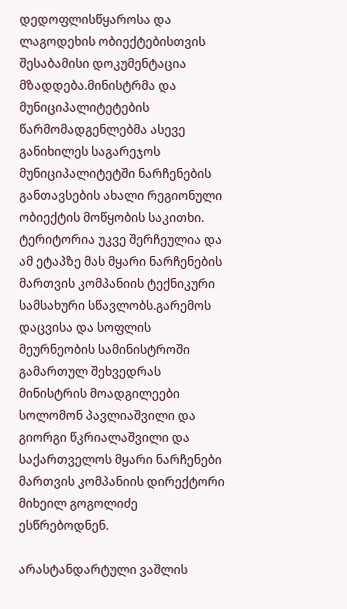დედოფლისწყაროსა და ლაგოდეხის ობიექტებისთვის შესაბამისი დოკუმენტაცია მზადდება.მინისტრმა და მუნიციპალიტეტების წარმომადგენლებმა ასევე განიხილეს საგარეჯოს მუნიციპალიტეტში ნარჩენების განთავსების ახალი რეგიონული ობიექტის მოწყობის საკითხი. ტერიტორია უკვე შერჩეულია და ამ ეტაპზე მას მყარი ნარჩენების მართვის კომპანიის ტექნიკური სამსახური სწავლობს.გარემოს დაცვისა და სოფლის მეურნეობის სამინისტროში გამართულ შეხვედრას  მინისტრის მოადგილეები სოლომონ პავლიაშვილი და გიორგი წკრიალაშვილი და საქართველოს მყარი ნარჩენები მართვის კომპანიის დირექტორი მიხეილ გოგოლიძე ესწრებოდნენ.

არასტანდარტული ვაშლის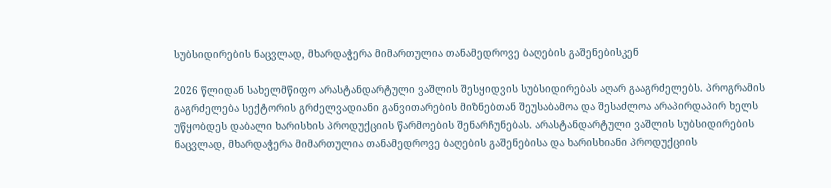სუბსიდირების ნაცვლად, მხარდაჭერა მიმართულია თანამედროვე ბაღების გაშენებისკენ

2026 წლიდან სახელმწიფო არასტანდარტული ვაშლის შესყიდვის სუბსიდირებას აღარ გააგრძელებს. პროგრამის გაგრძელება სექტორის გრძელვადიანი განვითარების მიზნებთან შეუსაბამოა და შესაძლოა არაპირდაპირ ხელს უწყობდეს დაბალი ხარისხის პროდუქციის წარმოების შენარჩუნებას. არასტანდარტული ვაშლის სუბსიდირების ნაცვლად, მხარდაჭერა მიმართულია თანამედროვე ბაღების გაშენებისა და ხარისხიანი პროდუქციის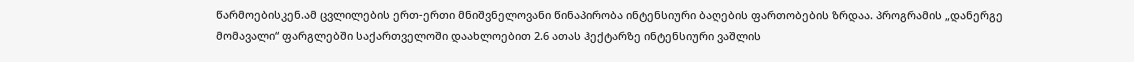წარმოებისკენ.ამ ცვლილების ერთ-ერთი მნიშვნელოვანი წინაპირობა ინტენსიური ბაღების ფართობების ზრდაა. პროგრამის „დანერგე მომავალი“ ფარგლებში საქართველოში დაახლოებით 2.6 ათას ჰექტარზე ინტენსიური ვაშლის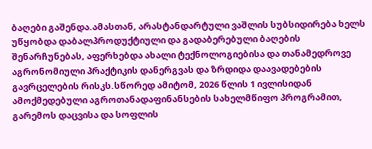ბაღები გაშენდა.ამასთან, არასტანდარტული ვაშლის სუბსიდირება ხელს უწყობდა დაბალპროდუქტიული და გადაბერებული ბაღების შენარჩუნებას, აფერხებდა ახალი ტექნოლოგიებისა და თანამედროვე აგრონომიული პრაქტიკის დანერგვას და ზრდიდა დაავადებების გავრცელების რისკს.სწორედ ამიტომ, 2026 წლის 1 ივლისიდან ამოქმედებული აგროთანადაფინანსების სახელმწიფო პროგრამით, გარემოს დაცვისა და სოფლის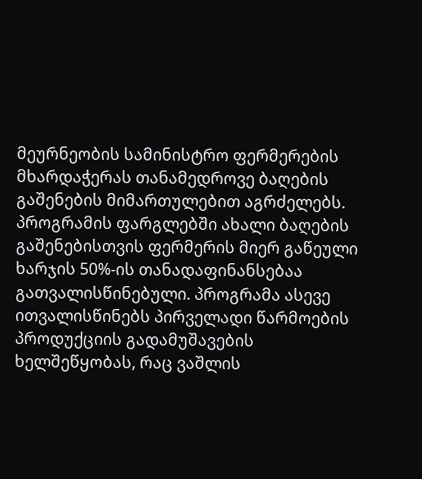მეურნეობის სამინისტრო ფერმერების მხარდაჭერას თანამედროვე ბაღების გაშენების მიმართულებით აგრძელებს. პროგრამის ფარგლებში ახალი ბაღების გაშენებისთვის ფერმერის მიერ გაწეული ხარჯის 50%-ის თანადაფინანსებაა გათვალისწინებული. პროგრამა ასევე ითვალისწინებს პირველადი წარმოების პროდუქციის გადამუშავების ხელშეწყობას, რაც ვაშლის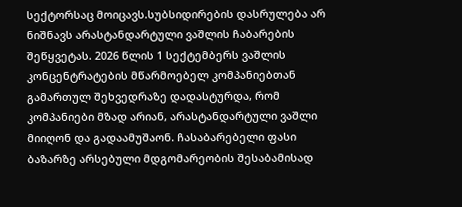სექტორსაც მოიცავს.სუბსიდირების დასრულება არ ნიშნავს არასტანდარტული ვაშლის ჩაბარების შეწყვეტას. 2026 წლის 1 სექტემბერს ვაშლის კონცენტრატების მწარმოებელ კომპანიებთან გამართულ შეხვედრაზე დადასტურდა, რომ კომპანიები მზად არიან, არასტანდარტული ვაშლი მიიღონ და გადაამუშაონ. ჩასაბარებელი ფასი ბაზარზე არსებული მდგომარეობის შესაბამისად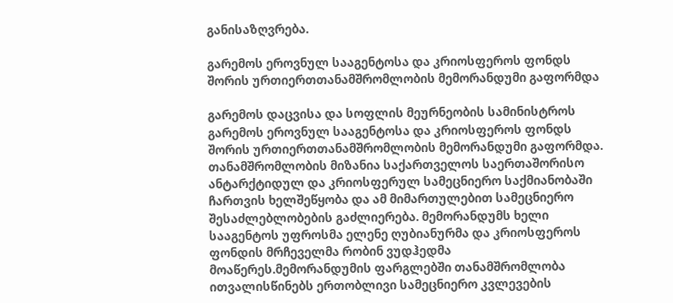განისაზღვრება.

გარემოს ეროვნულ სააგენტოსა და კრიოსფეროს ფონდს შორის ურთიერთთანამშრომლობის მემორანდუმი გაფორმდა

გარემოს დაცვისა და სოფლის მეურნეობის სამინისტროს გარემოს ეროვნულ სააგენტოსა და კრიოსფეროს ფონდს შორის ურთიერთთანამშრომლობის მემორანდუმი გაფორმდა. თანამშრომლობის მიზანია საქართველოს საერთაშორისო ანტარქტიდულ და კრიოსფერულ სამეცნიერო საქმიანობაში ჩართვის ხელშეწყობა და ამ მიმართულებით სამეცნიერო შესაძლებლობების გაძლიერება. მემორანდუმს ხელი სააგენტოს უფროსმა ელენე ღუბიანურმა და კრიოსფეროს ფონდის მრჩეველმა რობინ ვუდჰედმა მოაწერეს.მემორანდუმის ფარგლებში თანამშრომლობა ითვალისწინებს ერთობლივი სამეცნიერო კვლევების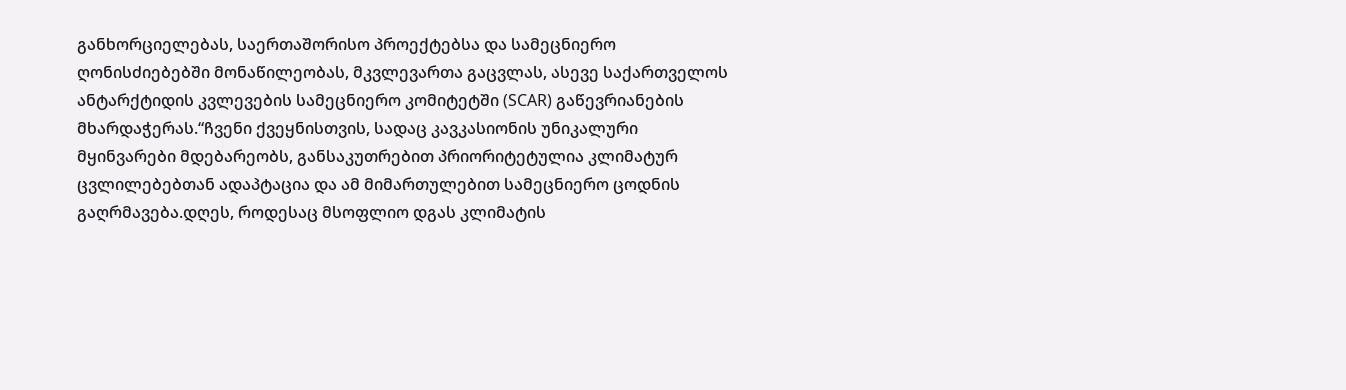განხორციელებას, საერთაშორისო პროექტებსა და სამეცნიერო ღონისძიებებში მონაწილეობას, მკვლევართა გაცვლას, ასევე საქართველოს ანტარქტიდის კვლევების სამეცნიერო კომიტეტში (SCAR) გაწევრიანების მხარდაჭერას.“ჩვენი ქვეყნისთვის, სადაც კავკასიონის უნიკალური მყინვარები მდებარეობს, განსაკუთრებით პრიორიტეტულია კლიმატურ ცვლილებებთან ადაპტაცია და ამ მიმართულებით სამეცნიერო ცოდნის გაღრმავება.დღეს, როდესაც მსოფლიო დგას კლიმატის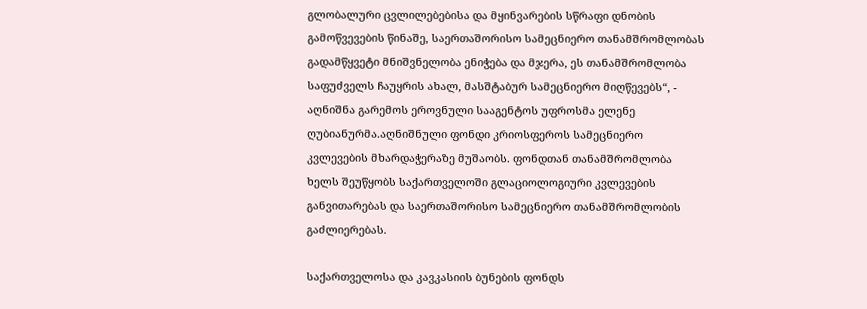გლობალური ცვლილებებისა და მყინვარების სწრაფი დნობის გამოწვევების წინაშე, საერთაშორისო სამეცნიერო თანამშრომლობას გადამწყვეტი მნიშვნელობა ენიჭება და მჯერა, ეს თანამშრომლობა საფუძველს ჩაუყრის ახალ, მასშტაბურ სამეცნიერო მიღწევებს“, - აღნიშნა გარემოს ეროვნული სააგენტოს უფროსმა ელენე ღუბიანურმა.აღნიშნული ფონდი კრიოსფეროს სამეცნიერო კვლევების მხარდაჭერაზე მუშაობს. ფონდთან თანამშრომლობა ხელს შეუწყობს საქართველოში გლაციოლოგიური კვლევების განვითარებას და საერთაშორისო სამეცნიერო თანამშრომლობის გაძლიერებას.

საქართველოსა და კავკასიის ბუნების ფონდს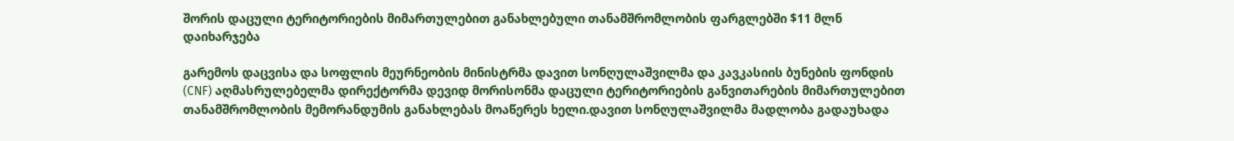შორის დაცული ტერიტორიების მიმართულებით განახლებული თანამშრომლობის ფარგლებში $11 მლნ დაიხარჯება

გარემოს დაცვისა და სოფლის მეურნეობის მინისტრმა დავით სონღულაშვილმა და კავკასიის ბუნების ფონდის (CNF) აღმასრულებელმა დირექტორმა დევიდ მორისონმა დაცული ტერიტორიების განვითარების მიმართულებით თანამშრომლობის მემორანდუმის განახლებას მოაწერეს ხელი.დავით სონღულაშვილმა მადლობა გადაუხადა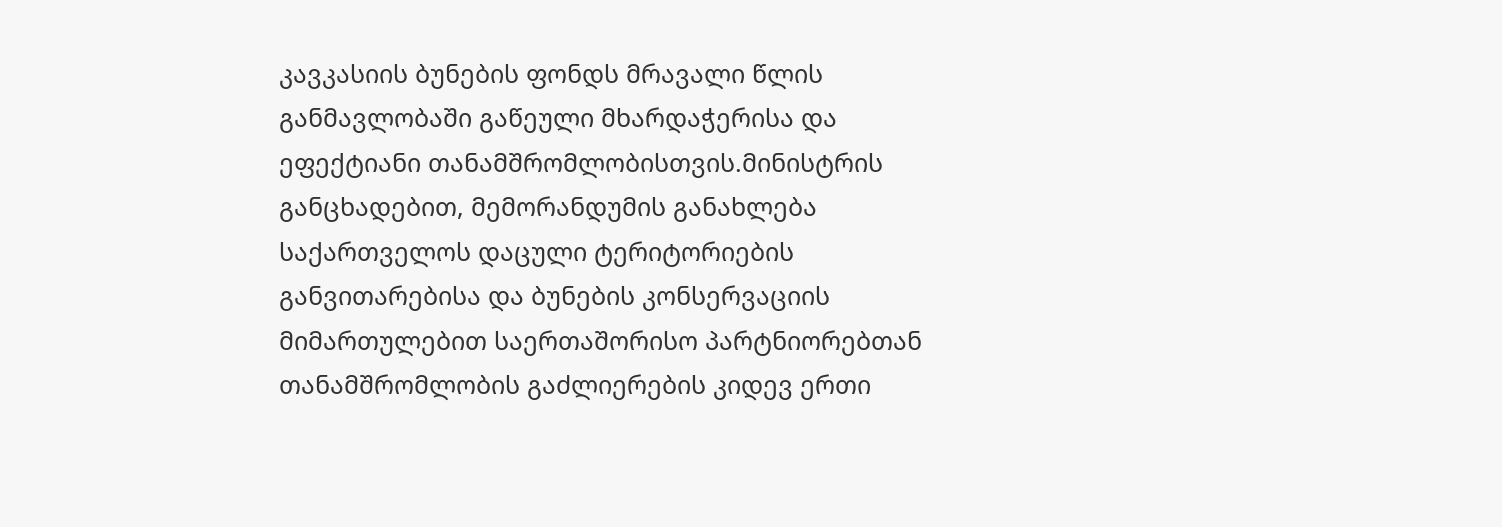კავკასიის ბუნების ფონდს მრავალი წლის განმავლობაში გაწეული მხარდაჭერისა და  ეფექტიანი თანამშრომლობისთვის.მინისტრის განცხადებით, მემორანდუმის განახლება საქართველოს დაცული ტერიტორიების განვითარებისა და ბუნების კონსერვაციის მიმართულებით საერთაშორისო პარტნიორებთან თანამშრომლობის გაძლიერების კიდევ ერთი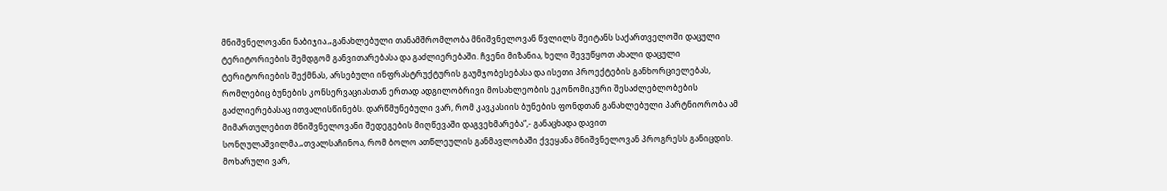მნიშვნელოვანი ნაბიჯია.„განახლებული თანამშრომლობა მნიშვნელოვან წვლილს შეიტანს საქართველოში დაცული ტერიტორიების შემდგომ განვითარებასა და გაძლიერებაში. ჩვენი მიზანია, ხელი შევუწყოთ ახალი დაცული ტერიტორიების შექმნას, არსებული ინფრასტრუქტურის გაუმჯობესებასა და ისეთი პროექტების განხორციელებას, რომლებიც ბუნების კონსერვაციასთან ერთად ადგილობრივი მოსახლეობის ეკონომიკური შესაძლებლობების გაძლიერებასაც ითვალისწინებს. დარწმუნებული ვარ, რომ კავკასიის ბუნების ფონდთან განახლებული პარტნიორობა ამ მიმართულებით მნიშვნელოვანი შედეგების მიღწევაში დაგვეხმარება“,- განაცხადა დავით სონღულაშვილმა.„თვალსაჩინოა, რომ ბოლო ათწლეულის განმავლობაში ქვეყანა მნიშვნელოვან პროგრესს განიცდის. მოხარული ვარ,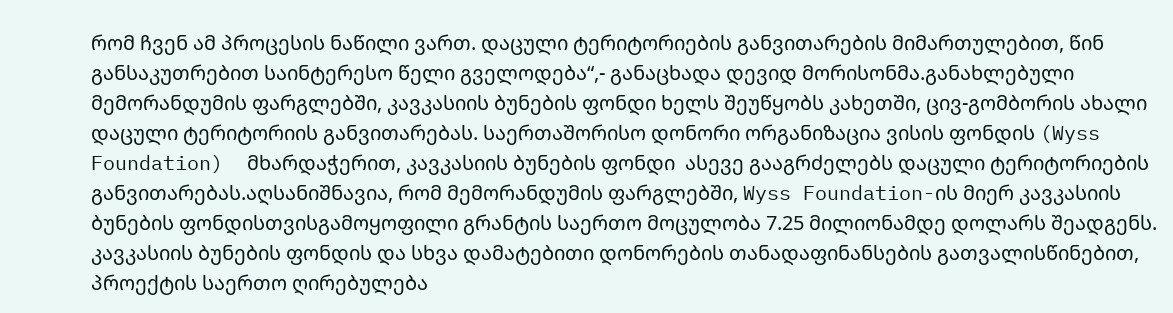რომ ჩვენ ამ პროცესის ნაწილი ვართ. დაცული ტერიტორიების განვითარების მიმართულებით, წინ განსაკუთრებით საინტერესო წელი გველოდება“,- განაცხადა დევიდ მორისონმა.განახლებული მემორანდუმის ფარგლებში, კავკასიის ბუნების ფონდი ხელს შეუწყობს კახეთში, ცივ-გომბორის ახალი დაცული ტერიტორიის განვითარებას. საერთაშორისო დონორი ორგანიზაცია ვისის ფონდის (Wyss Foundation)  მხარდაჭერით, კავკასიის ბუნების ფონდი  ასევე გააგრძელებს დაცული ტერიტორიების განვითარებას.აღსანიშნავია, რომ მემორანდუმის ფარგლებში, Wyss Foundation-ის მიერ კავკასიის ბუნების ფონდისთვისგამოყოფილი გრანტის საერთო მოცულობა 7.25 მილიონამდე დოლარს შეადგენს. კავკასიის ბუნების ფონდის და სხვა დამატებითი დონორების თანადაფინანსების გათვალისწინებით, პროექტის საერთო ღირებულება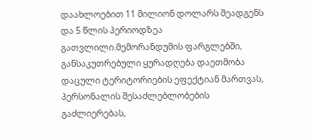დაახლოებით 11 მილიონ დოლარს შეადგენს და 5 წლის პერიოდზეა გათვლილი.მემორანდუმის ფარგლებში, განსაკუთრებული ყურადღება დაეთმობა დაცული ტერიტორიების ეფექტიან მართვას, პერსონალის შესაძლებლობების გაძლიერებას,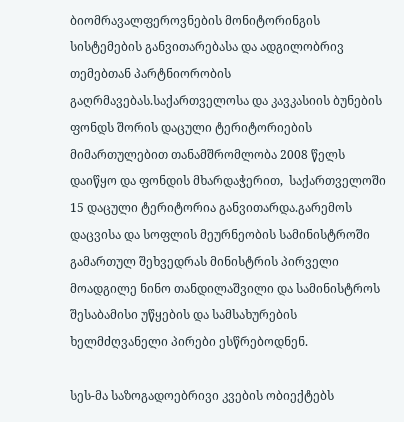ბიომრავალფეროვნების მონიტორინგის სისტემების განვითარებასა და ადგილობრივ თემებთან პარტნიორობის გაღრმავებას.საქართველოსა და კავკასიის ბუნების ფონდს შორის დაცული ტერიტორიების მიმართულებით თანამშრომლობა 2008 წელს დაიწყო და ფონდის მხარდაჭერით,  საქართველოში 15 დაცული ტერიტორია განვითარდა.გარემოს დაცვისა და სოფლის მეურნეობის სამინისტროში გამართულ შეხვედრას მინისტრის პირველი მოადგილე ნინო თანდილაშვილი და სამინისტროს შესაბამისი უწყების და სამსახურების ხელმძღვანელი პირები ესწრებოდნენ.

სეს-მა საზოგადოებრივი კვების ობიექტებს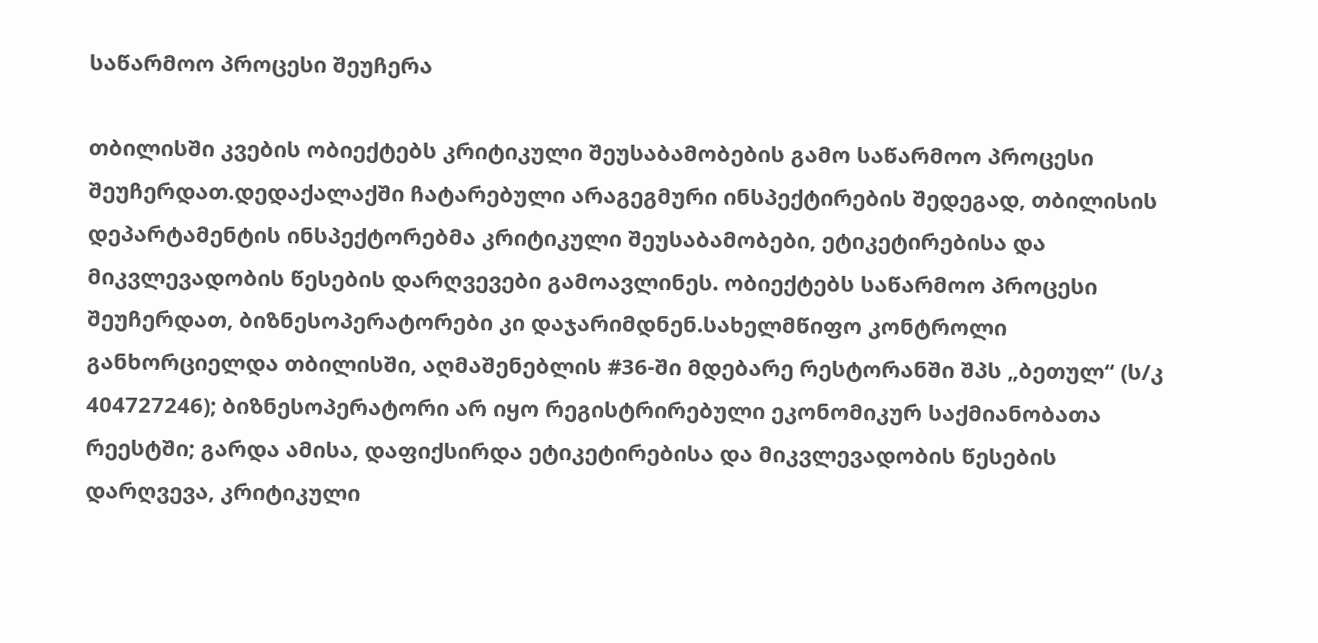საწარმოო პროცესი შეუჩერა

თბილისში კვების ობიექტებს კრიტიკული შეუსაბამობების გამო საწარმოო პროცესი შეუჩერდათ.დედაქალაქში ჩატარებული არაგეგმური ინსპექტირების შედეგად, თბილისის დეპარტამენტის ინსპექტორებმა კრიტიკული შეუსაბამობები, ეტიკეტირებისა და მიკვლევადობის წესების დარღვევები გამოავლინეს. ობიექტებს საწარმოო პროცესი შეუჩერდათ, ბიზნესოპერატორები კი დაჯარიმდნენ.სახელმწიფო კონტროლი განხორციელდა თბილისში, აღმაშენებლის #36-ში მდებარე რესტორანში შპს „ბეთულ“ (ს/კ 404727246); ბიზნესოპერატორი არ იყო რეგისტრირებული ეკონომიკურ საქმიანობათა რეესტში; გარდა ამისა, დაფიქსირდა ეტიკეტირებისა და მიკვლევადობის წესების დარღვევა, კრიტიკული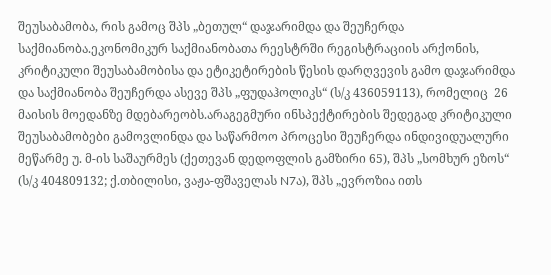შეუსაბამობა, რის გამოც შპს „ბეთულ“ დაჯარიმდა და შეუჩერდა საქმიანობა.ეკონომიკურ საქმიანობათა რეესტრში რეგისტრაციის არქონის, კრიტიკული შეუსაბამობისა და ეტიკეტირების წესის დარღვევის გამო დაჯარიმდა და საქმიანობა შეუჩერდა ასევე შპს „ფუდაჰოლიკს“ (ს/კ 436059113), რომელიც  26 მაისის მოედანზე მდებარეობს.არაგეგმური ინსპექტირების შედეგად კრიტიკული შეუსაბამობები გამოვლინდა და საწარმოო პროცესი შეუჩერდა ინდივიდუალური მეწარმე უ. მ-ის საშაურმეს (ქეთევან დედოფლის გამზირი 65), შპს „სომხურ ეზოს“ (ს/კ 404809132; ქ.თბილისი, ვაჟა-ფშაველას N7ა), შპს „ევროზია ითს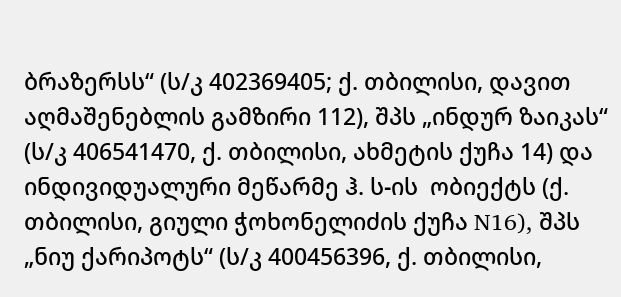ბრაზერსს“ (ს/კ 402369405; ქ. თბილისი, დავით აღმაშენებლის გამზირი 112), შპს „ინდურ ზაიკას“ (ს/კ 406541470, ქ. თბილისი, ახმეტის ქუჩა 14) და ინდივიდუალური მეწარმე ჰ. ს-ის  ობიექტს (ქ. თბილისი, გიული ჭოხონელიძის ქუჩა N16), შპს „ნიუ ქარიპოტს“ (ს/კ 400456396, ქ. თბილისი,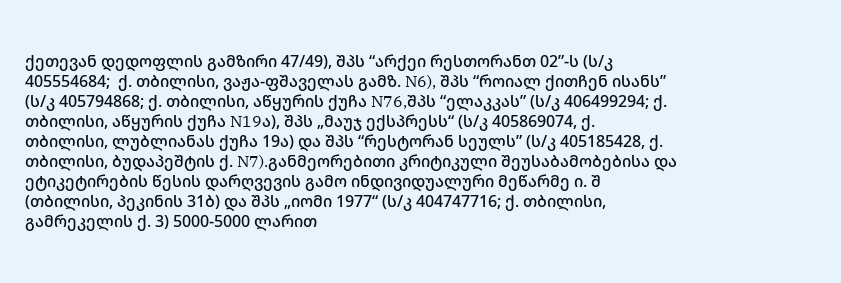ქეთევან დედოფლის გამზირი 47/49), შპს “არქეი რესთორანთ 02”-ს (ს/კ 405554684;  ქ. თბილისი, ვაჟა-ფშაველას გამზ. N6), შპს “როიალ ქითჩენ ისანს” (ს/კ 405794868; ქ. თბილისი, აწყურის ქუჩა N76,შპს “ელაკკას” (ს/კ 406499294; ქ. თბილისი, აწყურის ქუჩა N19ა), შპს „მაუჯ ექსპრესს“ (ს/კ 405869074, ქ. თბილისი, ლუბლიანას ქუჩა 19ა) და შპს “რესტორან სეულს” (ს/კ 405185428, ქ. თბილისი, ბუდაპეშტის ქ. N7).განმეორებითი კრიტიკული შეუსაბამობებისა და ეტიკეტირების წესის დარღვევის გამო ინდივიდუალური მეწარმე ი. შ (თბილისი, პეკინის 31ბ) და შპს „იომი 1977“ (ს/კ 404747716; ქ. თბილისი, გამრეკელის ქ. 3) 5000-5000 ლარით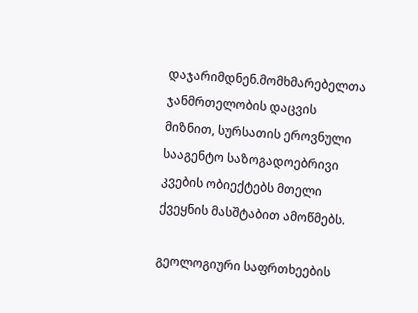დაჯარიმდნენ.მომხმარებელთა ჯანმრთელობის დაცვის მიზნით, სურსათის ეროვნული სააგენტო საზოგადოებრივი კვების ობიექტებს მთელი ქვეყნის მასშტაბით ამოწმებს.

გეოლოგიური საფრთხეების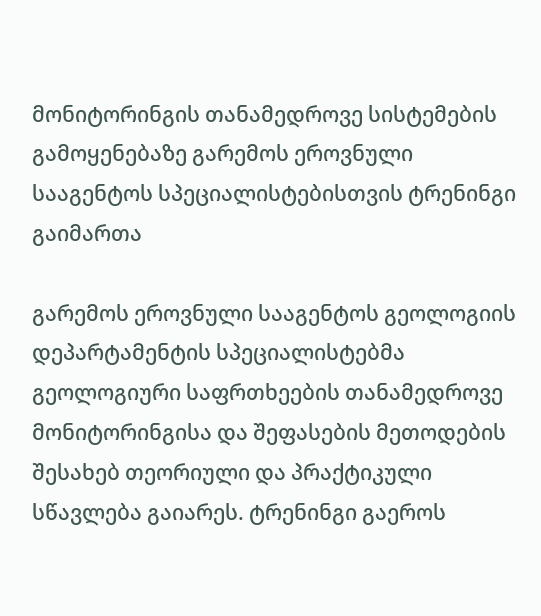მონიტორინგის თანამედროვე სისტემების გამოყენებაზე გარემოს ეროვნული სააგენტოს სპეციალისტებისთვის ტრენინგი გაიმართა

გარემოს ეროვნული სააგენტოს გეოლოგიის დეპარტამენტის სპეციალისტებმა გეოლოგიური საფრთხეების თანამედროვე მონიტორინგისა და შეფასების მეთოდების შესახებ თეორიული და პრაქტიკული სწავლება გაიარეს. ტრენინგი გაეროს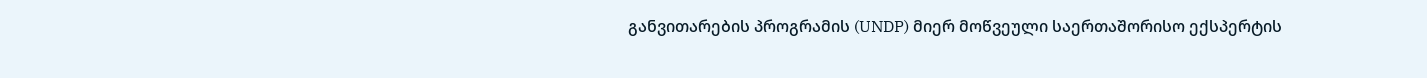განვითარების პროგრამის (UNDP) მიერ მოწვეული საერთაშორისო ექსპერტის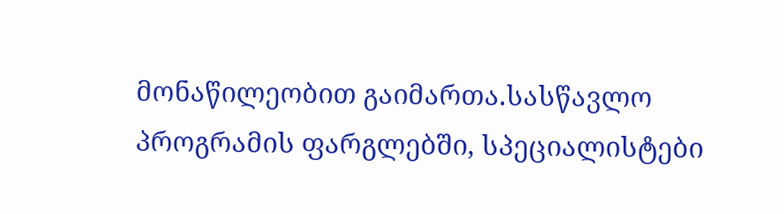მონაწილეობით გაიმართა.სასწავლო პროგრამის ფარგლებში, სპეციალისტები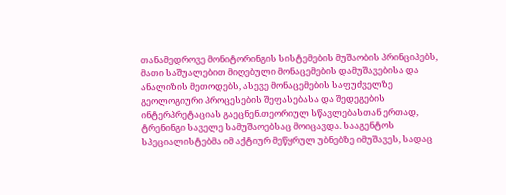თანამედროვე მონიტორინგის სისტემების მუშაობის პრინციპებს, მათი საშუალებით მიღებული მონაცემების დამუშავებისა და ანალიზის მეთოდებს, ასევე მონაცემების საფუძველზე გეოლოგიური პროცესების შეფასებასა და შედეგების ინტერპრეტაციას გაეცნენ.თეორიულ სწავლებასთან ერთად, ტრენინგი საველე სამუშაოებსაც მოიცავდა. სააგენტოს სპეციალისტებმა იმ აქტიურ მეწყრულ უბნებზე იმუშავეს, სადაც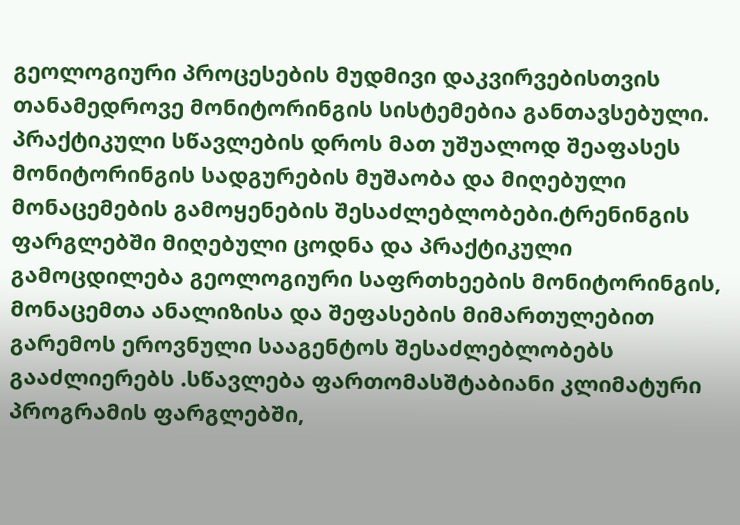გეოლოგიური პროცესების მუდმივი დაკვირვებისთვის თანამედროვე მონიტორინგის სისტემებია განთავსებული. პრაქტიკული სწავლების დროს მათ უშუალოდ შეაფასეს მონიტორინგის სადგურების მუშაობა და მიღებული მონაცემების გამოყენების შესაძლებლობები.ტრენინგის ფარგლებში მიღებული ცოდნა და პრაქტიკული გამოცდილება გეოლოგიური საფრთხეების მონიტორინგის, მონაცემთა ანალიზისა და შეფასების მიმართულებით გარემოს ეროვნული სააგენტოს შესაძლებლობებს გააძლიერებს .სწავლება ფართომასშტაბიანი კლიმატური პროგრამის ფარგლებში,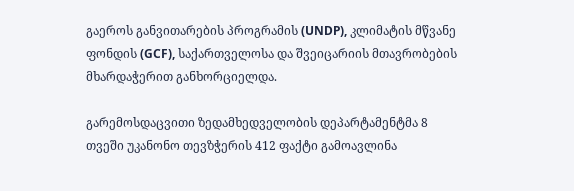გაეროს განვითარების პროგრამის (UNDP), კლიმატის მწვანე ფონდის (GCF), საქართველოსა და შვეიცარიის მთავრობების მხარდაჭერით განხორციელდა.

გარემოსდაცვითი ზედამხედველობის დეპარტამენტმა 8 თვეში უკანონო თევზჭერის 412 ფაქტი გამოავლინა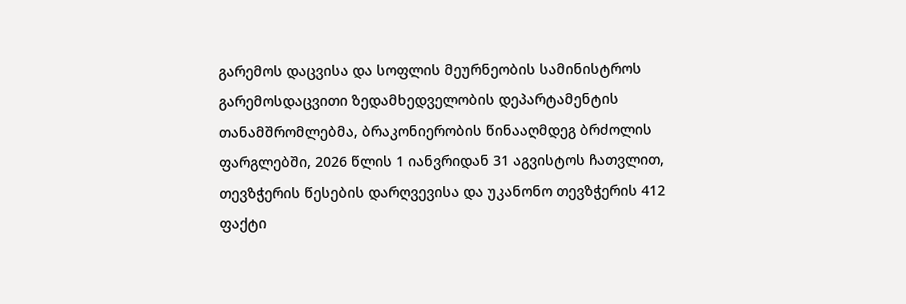გარემოს დაცვისა და სოფლის მეურნეობის სამინისტროს გარემოსდაცვითი ზედამხედველობის დეპარტამენტის თანამშრომლებმა, ბრაკონიერობის წინააღმდეგ ბრძოლის ფარგლებში, 2026 წლის 1 იანვრიდან 31 აგვისტოს ჩათვლით, თევზჭერის წესების დარღვევისა და უკანონო თევზჭერის 412 ფაქტი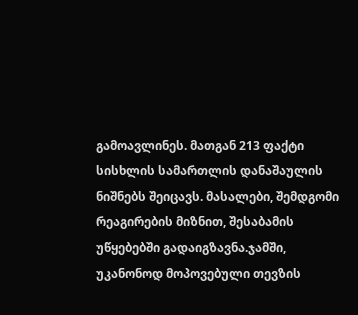გამოავლინეს. მათგან 213 ფაქტი სისხლის სამართლის დანაშაულის ნიშნებს შეიცავს. მასალები, შემდგომი რეაგირების მიზნით, შესაბამის უწყებებში გადაიგზავნა.ჯამში, უკანონოდ მოპოვებული თევზის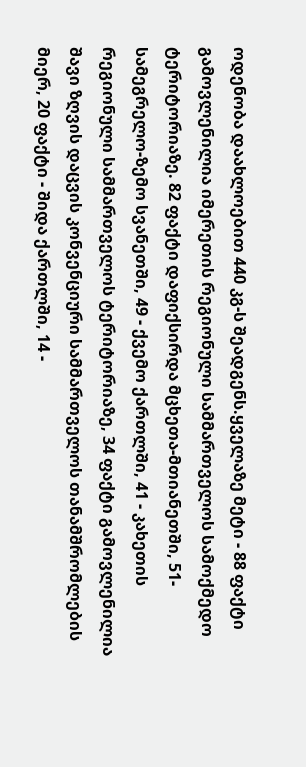ოდენობა დაახლოებით 440 კგ-ს შეადგენს.ყველაზე მეტი - 88 ფაქტი გამოვლენილია იმერეთის რეგიონული სამმართველოს სამოქმედო ტერიტორიაზე. 82 ფაქტი დაფიქსირდა მცხეთა-მთიანეთში, 51- სამეგრელო-ზემო სვანეთში, 49 - ქვემო ქართლში, 41 - კახეთის რეგიონული სამმართველოს ტერიტორიაზე, 34 ფაქტი გამოვლენილია შავი ზღვის დაცვის კონვენციური სამმართველოს თანამშრომლების მიერ, 20 ფაქტი - შიდა ქართლში, 14 -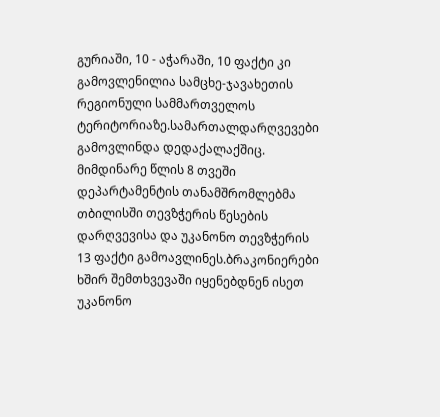გურიაში, 10 - აჭარაში, 10 ფაქტი კი გამოვლენილია სამცხე-ჯავახეთის რეგიონული სამმართველოს ტერიტორიაზე.სამართალდარღვევები გამოვლინდა დედაქალაქშიც. მიმდინარე წლის 8 თვეში დეპარტამენტის თანამშრომლებმა თბილისში თევზჭერის წესების დარღვევისა და უკანონო თევზჭერის 13 ფაქტი გამოავლინეს.ბრაკონიერები ხშირ შემთხვევაში იყენებდნენ ისეთ უკანონო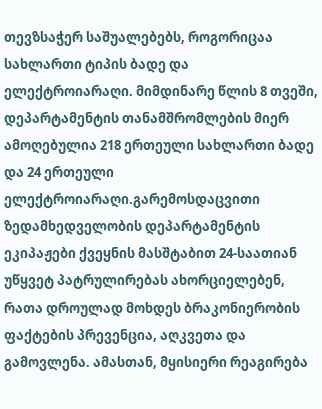თევზსაჭერ საშუალებებს, როგორიცაა სახლართი ტიპის ბადე და ელექტროიარაღი. მიმდინარე წლის 8 თვეში, დეპარტამენტის თანამშრომლების მიერ ამოღებულია 218 ერთეული სახლართი ბადე და 24 ერთეული ელექტროიარაღი.გარემოსდაცვითი ზედამხედველობის დეპარტამენტის ეკიპაჟები ქვეყნის მასშტაბით 24-საათიან უწყვეტ პატრულირებას ახორციელებენ, რათა დროულად მოხდეს ბრაკონიერობის ფაქტების პრევენცია, აღკვეთა და გამოვლენა. ამასთან, მყისიერი რეაგირება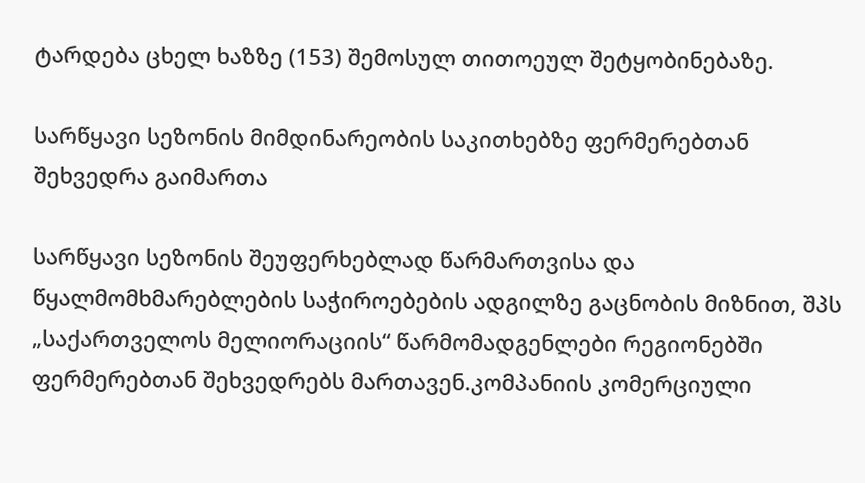ტარდება ცხელ ხაზზე (153) შემოსულ თითოეულ შეტყობინებაზე.

სარწყავი სეზონის მიმდინარეობის საკითხებზე ფერმერებთან შეხვედრა გაიმართა

სარწყავი სეზონის შეუფერხებლად წარმართვისა და წყალმომხმარებლების საჭიროებების ადგილზე გაცნობის მიზნით, შპს „საქართველოს მელიორაციის“ წარმომადგენლები რეგიონებში ფერმერებთან შეხვედრებს მართავენ.კომპანიის კომერციული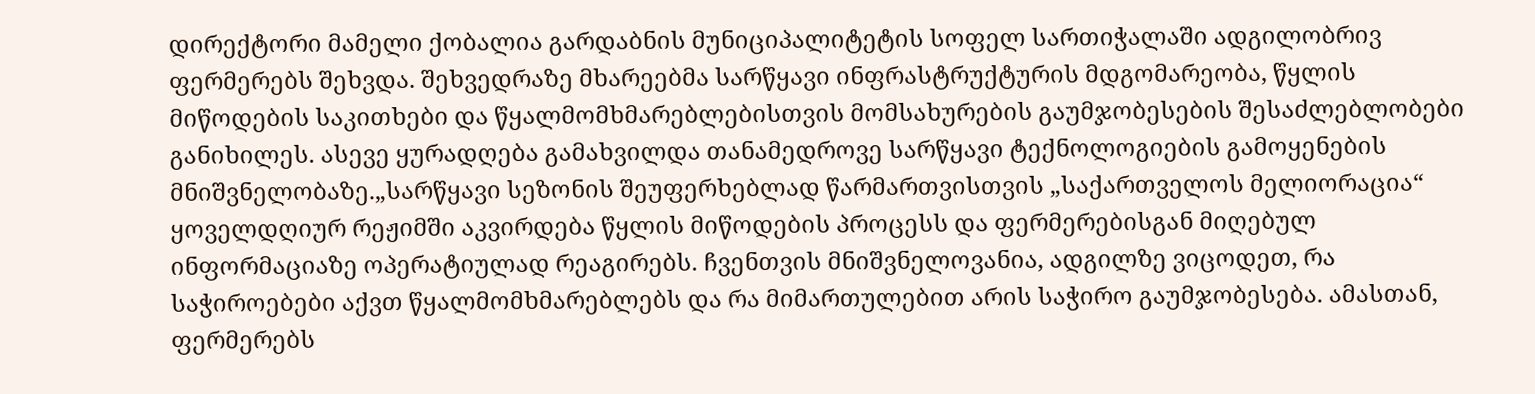დირექტორი მამელი ქობალია გარდაბნის მუნიციპალიტეტის სოფელ სართიჭალაში ადგილობრივ ფერმერებს შეხვდა. შეხვედრაზე მხარეებმა სარწყავი ინფრასტრუქტურის მდგომარეობა, წყლის მიწოდების საკითხები და წყალმომხმარებლებისთვის მომსახურების გაუმჯობესების შესაძლებლობები განიხილეს. ასევე ყურადღება გამახვილდა თანამედროვე სარწყავი ტექნოლოგიების გამოყენების მნიშვნელობაზე.„სარწყავი სეზონის შეუფერხებლად წარმართვისთვის „საქართველოს მელიორაცია“ ყოველდღიურ რეჟიმში აკვირდება წყლის მიწოდების პროცესს და ფერმერებისგან მიღებულ ინფორმაციაზე ოპერატიულად რეაგირებს. ჩვენთვის მნიშვნელოვანია, ადგილზე ვიცოდეთ, რა საჭიროებები აქვთ წყალმომხმარებლებს და რა მიმართულებით არის საჭირო გაუმჯობესება. ამასთან, ფერმერებს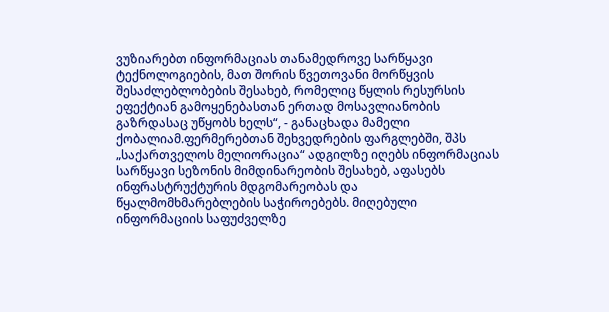ვუზიარებთ ინფორმაციას თანამედროვე სარწყავი ტექნოლოგიების, მათ შორის წვეთოვანი მორწყვის შესაძლებლობების შესახებ, რომელიც წყლის რესურსის ეფექტიან გამოყენებასთან ერთად მოსავლიანობის გაზრდასაც უწყობს ხელს“, - განაცხადა მამელი ქობალიამ.ფერმერებთან შეხვედრების ფარგლებში, შპს „საქართველოს მელიორაცია“ ადგილზე იღებს ინფორმაციას სარწყავი სეზონის მიმდინარეობის შესახებ, აფასებს ინფრასტრუქტურის მდგომარეობას და წყალმომხმარებლების საჭიროებებს. მიღებული ინფორმაციის საფუძველზე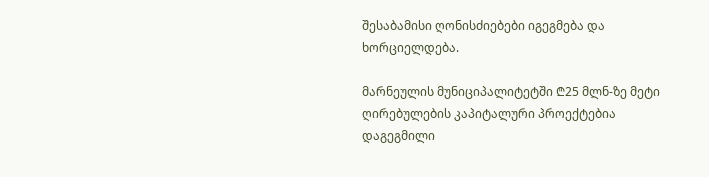შესაბამისი ღონისძიებები იგეგმება და ხორციელდება.

მარნეულის მუნიციპალიტეტში ₾25 მლნ-ზე მეტი ღირებულების კაპიტალური პროექტებია დაგეგმილი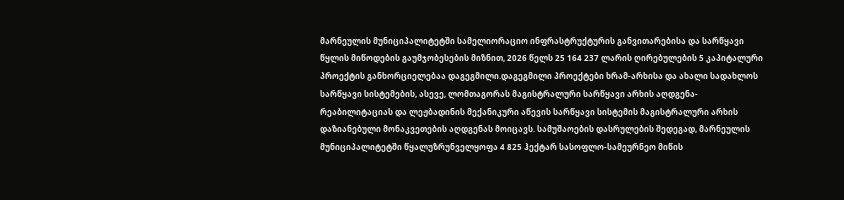მარნეულის მუნიციპალიტეტში სამელიორაციო ინფრასტრუქტურის განვითარებისა და სარწყავი წყლის მიწოდების გაუმჯობესების მიზნით, 2026 წელს 25 164 237 ლარის ღირებულების 5 კაპიტალური პროექტის განხორციელებაა დაგეგმილი.დაგეგმილი პროექტები ხრამ-არხისა და ახალი სადახლოს სარწყავი სისტემების, ასევე, ლომთაგორას მაგისტრალური სარწყავი არხის აღდგენა-რეაბილიტაციას და ლეჟბადინის მექანიკური აწევის სარწყავი სისტემის მაგისტრალური არხის დაზიანებული მონაკვეთების აღდგენას მოიცავს. სამუშაოების დასრულების შედეგად, მარნეულის მუნიციპალიტეტში წყალუზრუნველყოფა 4 825 ჰექტარ სასოფლო-სამეურნეო მიწის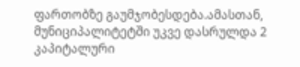ფართობზე გაუმჯობესდება.ამასთან, მუნიციპალიტეტში უკვე დასრულდა 2 კაპიტალური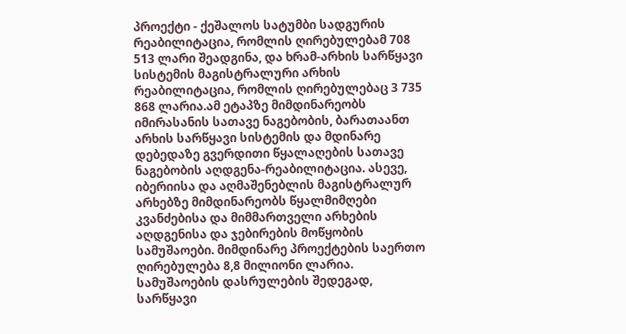პროექტი - ქეშალოს სატუმბი სადგურის რეაბილიტაცია, რომლის ღირებულებამ 708 513 ლარი შეადგინა, და ხრამ-არხის სარწყავი სისტემის მაგისტრალური არხის რეაბილიტაცია, რომლის ღირებულებაც 3 735 868 ლარია.ამ ეტაპზე მიმდინარეობს იმირასანის სათავე ნაგებობის, ბარათაანთ არხის სარწყავი სისტემის და მდინარე დებედაზე გვერდითი წყალაღების სათავე ნაგებობის აღდგენა-რეაბილიტაცია. ასევე, იბერიისა და აღმაშენებლის მაგისტრალურ არხებზე მიმდინარეობს წყალმიმღები კვანძებისა და მიმმართველი არხების აღდგენისა და ჯებირების მოწყობის სამუშაოები. მიმდინარე პროექტების საერთო ღირებულება 8,8 მილიონი ლარია. სამუშაოების დასრულების შედეგად, სარწყავი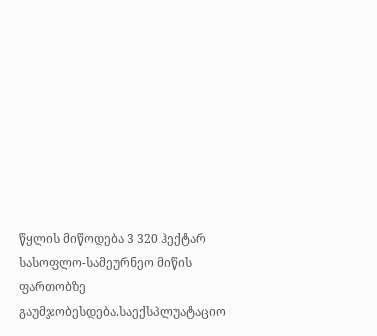წყლის მიწოდება 3 320 ჰექტარ სასოფლო-სამეურნეო მიწის ფართობზე გაუმჯობესდება.საექსპლუატაციო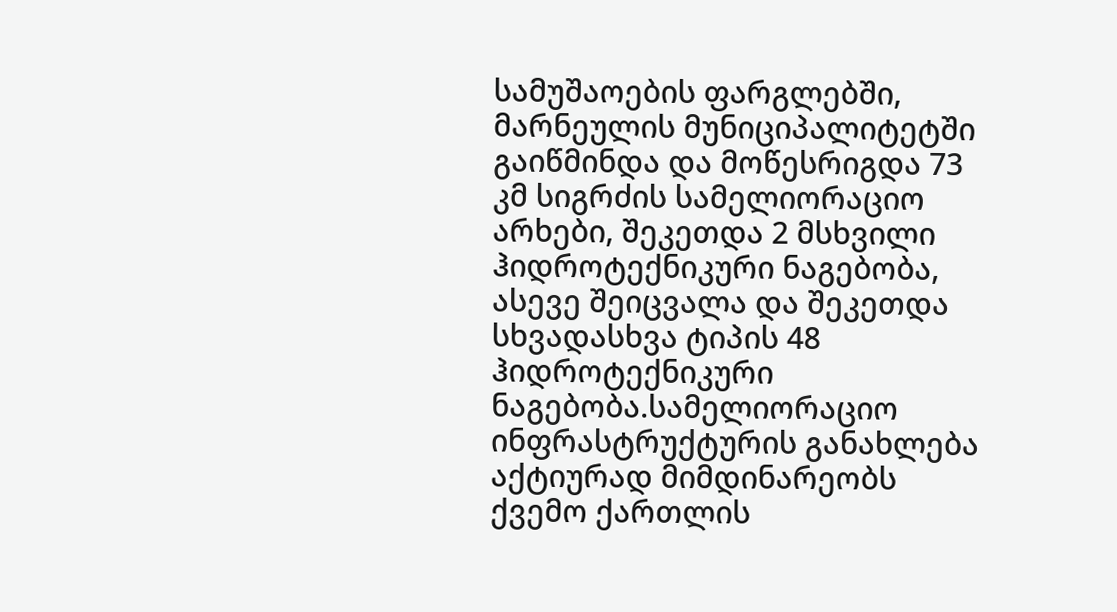სამუშაოების ფარგლებში, მარნეულის მუნიციპალიტეტში გაიწმინდა და მოწესრიგდა 73 კმ სიგრძის სამელიორაციო არხები, შეკეთდა 2 მსხვილი ჰიდროტექნიკური ნაგებობა, ასევე შეიცვალა და შეკეთდა სხვადასხვა ტიპის 48 ჰიდროტექნიკური ნაგებობა.სამელიორაციო ინფრასტრუქტურის განახლება აქტიურად მიმდინარეობს ქვემო ქართლის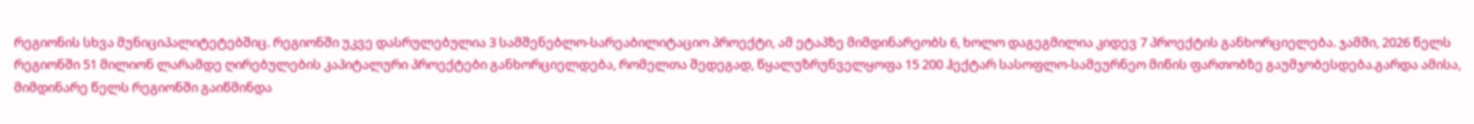რეგიონის სხვა მუნიციპალიტეტებშიც. რეგიონში უკვე დასრულებულია 3 სამშენებლო-სარეაბილიტაციო პროექტი, ამ ეტაპზე მიმდინარეობს 6, ხოლო დაგეგმილია კიდევ 7 პროექტის განხორციელება. ჯამში, 2026 წელს რეგიონში 51 მილიონ ლარამდე ღირებულების კაპიტალური პროექტები განხორციელდება, რომელთა შედეგად, წყალუზრუნველყოფა 15 200 ჰექტარ სასოფლო-სამეურნეო მიწის ფართობზე გაუმჯობესდება.გარდა ამისა, მიმდინარე წელს რეგიონში გაიწმინდა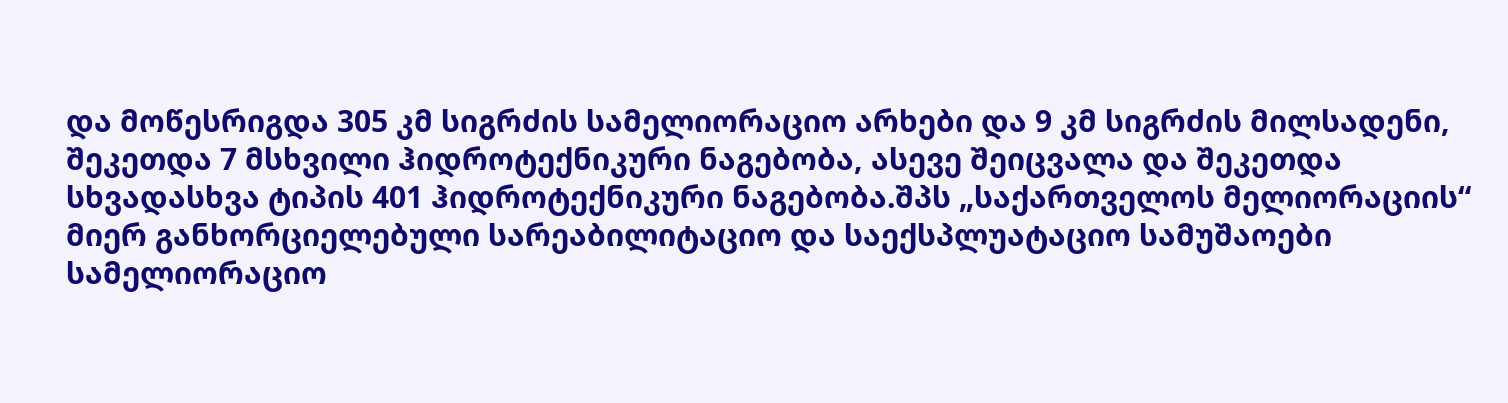და მოწესრიგდა 305 კმ სიგრძის სამელიორაციო არხები და 9 კმ სიგრძის მილსადენი, შეკეთდა 7 მსხვილი ჰიდროტექნიკური ნაგებობა, ასევე შეიცვალა და შეკეთდა სხვადასხვა ტიპის 401 ჰიდროტექნიკური ნაგებობა.შპს „საქართველოს მელიორაციის“ მიერ განხორციელებული სარეაბილიტაციო და საექსპლუატაციო სამუშაოები სამელიორაციო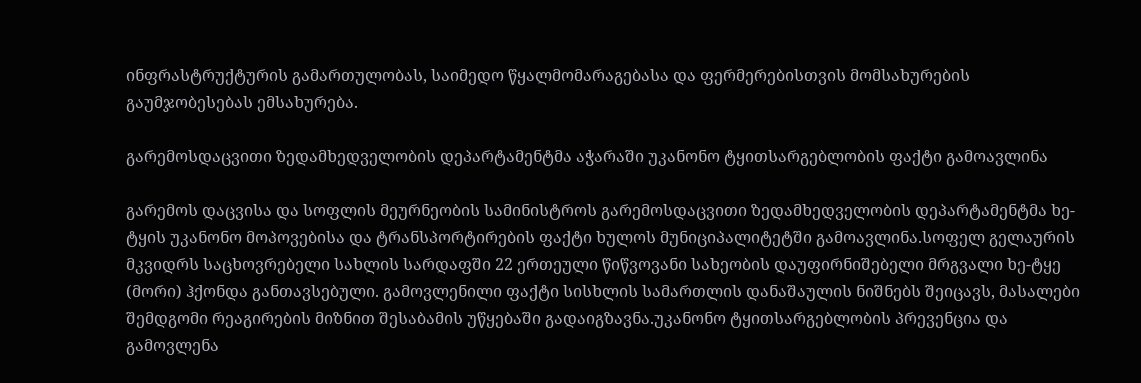ინფრასტრუქტურის გამართულობას, საიმედო წყალმომარაგებასა და ფერმერებისთვის მომსახურების გაუმჯობესებას ემსახურება.

გარემოსდაცვითი ზედამხედველობის დეპარტამენტმა აჭარაში უკანონო ტყითსარგებლობის ფაქტი გამოავლინა

გარემოს დაცვისა და სოფლის მეურნეობის სამინისტროს გარემოსდაცვითი ზედამხედველობის დეპარტამენტმა ხე-ტყის უკანონო მოპოვებისა და ტრანსპორტირების ფაქტი ხულოს მუნიციპალიტეტში გამოავლინა.სოფელ გელაურის მკვიდრს საცხოვრებელი სახლის სარდაფში 22 ერთეული წიწვოვანი სახეობის დაუფირნიშებელი მრგვალი ხე-ტყე (მორი) ჰქონდა განთავსებული. გამოვლენილი ფაქტი სისხლის სამართლის დანაშაულის ნიშნებს შეიცავს, მასალები შემდგომი რეაგირების მიზნით შესაბამის უწყებაში გადაიგზავნა.უკანონო ტყითსარგებლობის პრევენცია და გამოვლენა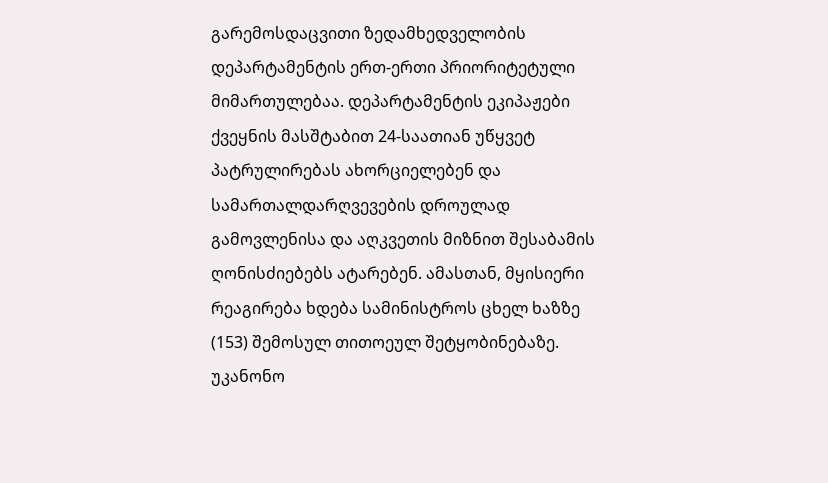გარემოსდაცვითი ზედამხედველობის დეპარტამენტის ერთ-ერთი პრიორიტეტული მიმართულებაა. დეპარტამენტის ეკიპაჟები ქვეყნის მასშტაბით 24-საათიან უწყვეტ პატრულირებას ახორციელებენ და სამართალდარღვევების დროულად გამოვლენისა და აღკვეთის მიზნით შესაბამის ღონისძიებებს ატარებენ. ამასთან, მყისიერი რეაგირება ხდება სამინისტროს ცხელ ხაზზე (153) შემოსულ თითოეულ შეტყობინებაზე. უკანონო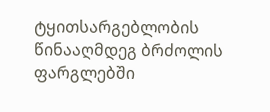ტყითსარგებლობის წინააღმდეგ ბრძოლის ფარგლებში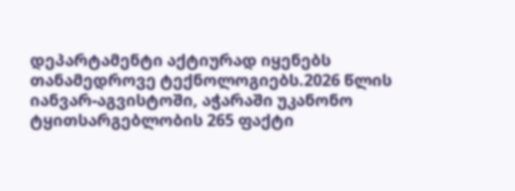დეპარტამენტი აქტიურად იყენებს თანამედროვე ტექნოლოგიებს.2026 წლის იანვარ-აგვისტოში, აჭარაში უკანონო ტყითსარგებლობის 265 ფაქტი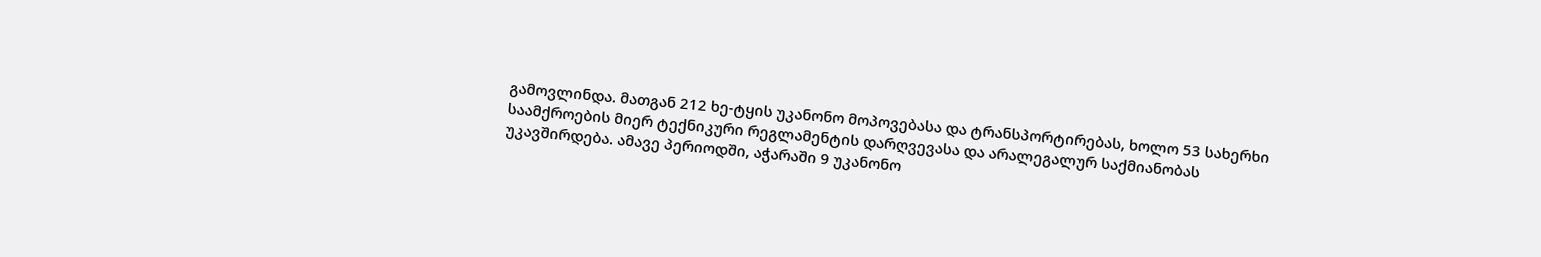გამოვლინდა. მათგან 212 ხე-ტყის უკანონო მოპოვებასა და ტრანსპორტირებას, ხოლო 53 სახერხი საამქროების მიერ ტექნიკური რეგლამენტის დარღვევასა და არალეგალურ საქმიანობას უკავშირდება. ამავე პერიოდში, აჭარაში 9 უკანონო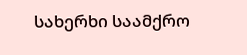სახერხი საამქრო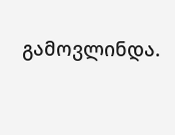გამოვლინდა.